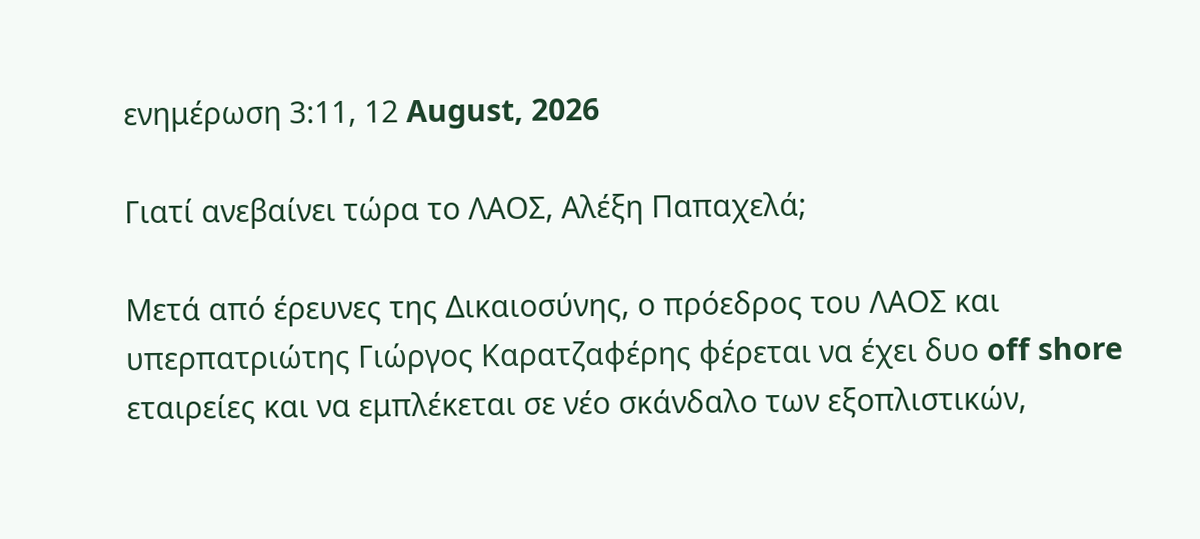ενημέρωση 3:11, 12 August, 2026

Γιατί ανεβαίνει τώρα το ΛΑΟΣ, Αλέξη Παπαχελά;

Μετά από έρευνες της Δικαιοσύνης, ο πρόεδρος του ΛΑΟΣ και υπερπατριώτης Γιώργος Καρατζαφέρης φέρεται να έχει δυο off shore εταιρείες και να εμπλέκεται σε νέο σκάνδαλο των εξοπλιστικών,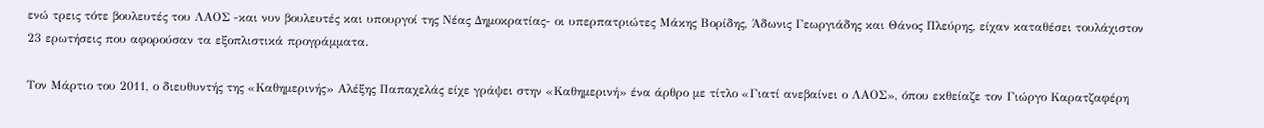ενώ τρεις τότε βουλευτές του ΛΑΟΣ -και νυν βουλευτές και υπουργοί της Νέας Δημοκρατίας- οι υπερπατριώτες Μάκης Βορίδης, Άδωνις Γεωργιάδης και Θάνος Πλεύρης, είχαν καταθέσει τουλάχιστον 23 ερωτήσεις που αφορούσαν τα εξοπλιστικά προγράμματα.

Τον Μάρτιο του 2011, ο διευθυντής της «Καθημερινής» Αλέξης Παπαχελάς είχε γράψει στην «Καθημερινή» ένα άρθρο με τίτλο «Γιατί ανεβαίνει ο ΛΑΟΣ», όπου εκθείαζε τον Γιώργο Καρατζαφέρη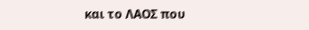και το ΛΑΟΣ που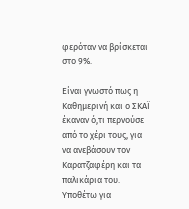φερόταν να βρίσκεται στο 9%.

Είναι γνωστό πως η Καθημερινή και ο ΣΚΑΪ έκαναν ό,τι περνούσε από το χέρι τους, για να ανεβάσουν τον Καρατζαφέρη και τα παλικάρια του. Υποθέτω για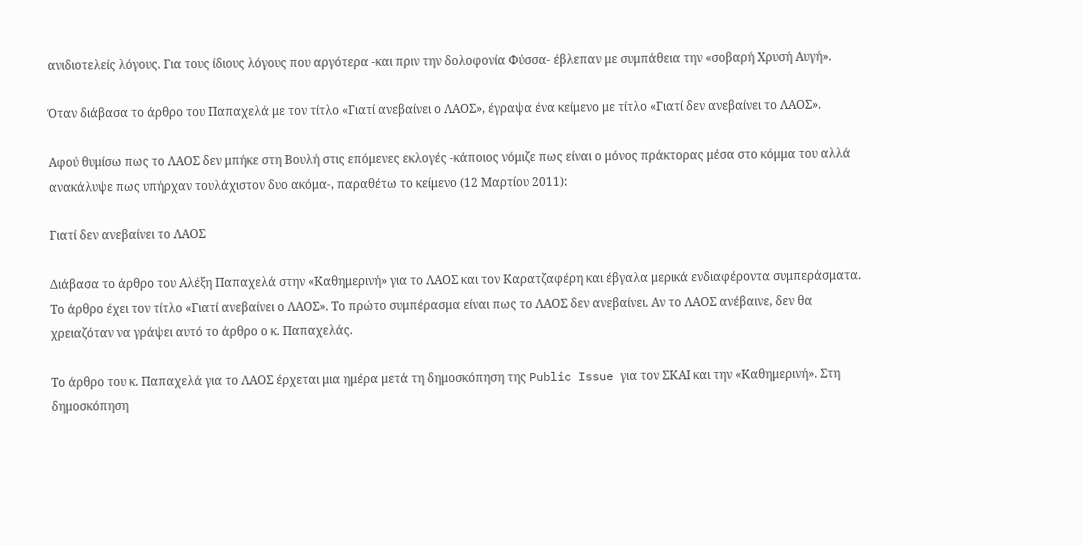ανιδιοτελείς λόγους. Για τους ίδιους λόγους που αργότερα -και πριν την δολοφονία Φύσσα- έβλεπαν με συμπάθεια την «σοβαρή Χρυσή Αυγή».

Όταν διάβασα το άρθρο του Παπαχελά με τον τίτλο «Γιατί ανεβαίνει ο ΛΑΟΣ», έγραψα ένα κείμενο με τίτλο «Γιατί δεν ανεβαίνει το ΛΑΟΣ».

Αφού θυμίσω πως το ΛΑΟΣ δεν μπήκε στη Βουλή στις επόμενες εκλογές -κάποιος νόμιζε πως είναι ο μόνος πράκτορας μέσα στο κόμμα του αλλά ανακάλυψε πως υπήρχαν τουλάχιστον δυο ακόμα-, παραθέτω το κείμενο (12 Μαρτίου 2011):

Γιατί δεν ανεβαίνει το ΛΑΟΣ

Διάβασα το άρθρο του Αλέξη Παπαχελά στην «Καθημερινή» για το ΛΑΟΣ και τον Καρατζαφέρη και έβγαλα μερικά ενδιαφέροντα συμπεράσματα. Το άρθρο έχει τον τίτλο «Γιατί ανεβαίνει ο ΛΑΟΣ». Το πρώτο συμπέρασμα είναι πως το ΛΑΟΣ δεν ανεβαίνει. Αν το ΛΑΟΣ ανέβαινε, δεν θα χρειαζόταν να γράψει αυτό το άρθρο ο κ. Παπαχελάς.

Το άρθρο του κ. Παπαχελά για το ΛΑΟΣ έρχεται μια ημέρα μετά τη δημοσκόπηση της Public Issue για τον ΣΚΑΙ και την «Καθημερινή». Στη δημοσκόπηση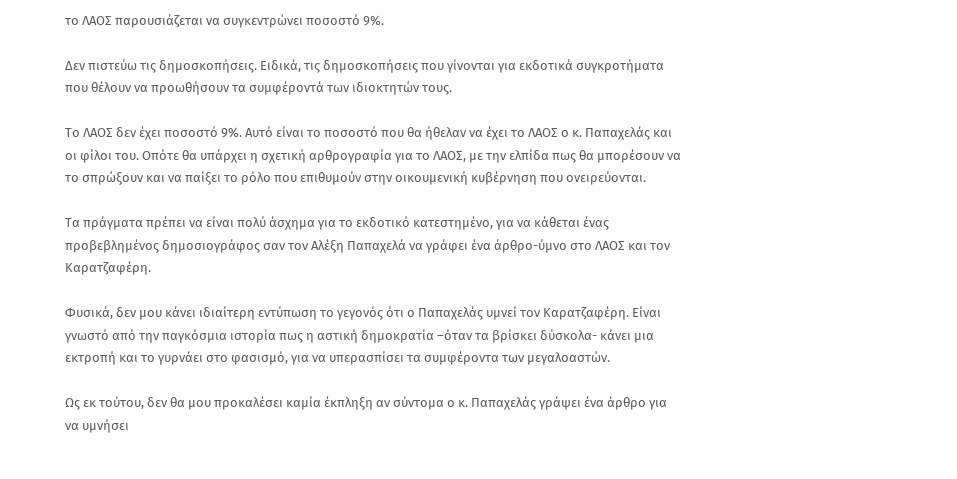το ΛΑΟΣ παρουσιάζεται να συγκεντρώνει ποσοστό 9%.

Δεν πιστεύω τις δημοσκοπήσεις. Ειδικά, τις δημοσκοπήσεις που γίνονται για εκδοτικά συγκροτήματα που θέλουν να προωθήσουν τα συμφέροντά των ιδιοκτητών τους.

Το ΛΑΟΣ δεν έχει ποσοστό 9%. Αυτό είναι το ποσοστό που θα ήθελαν να έχει το ΛΑΟΣ ο κ. Παπαχελάς και οι φίλοι του. Οπότε θα υπάρχει η σχετική αρθρογραφία για το ΛΑΟΣ, με την ελπίδα πως θα μπορέσουν να το σπρώξουν και να παίξει το ρόλο που επιθυμούν στην οικουμενική κυβέρνηση που ονειρεύονται.

Τα πράγματα πρέπει να είναι πολύ άσχημα για το εκδοτικό κατεστημένο, για να κάθεται ένας προβεβλημένος δημοσιογράφος σαν τον Αλέξη Παπαχελά να γράφει ένα άρθρο-ύμνο στο ΛΑΟΣ και τον Καρατζαφέρη.

Φυσικά, δεν μου κάνει ιδιαίτερη εντύπωση το γεγονός ότι ο Παπαχελάς υμνεί τον Καρατζαφέρη. Είναι γνωστό από την παγκόσμια ιστορία πως η αστική δημοκρατία –όταν τα βρίσκει δύσκολα- κάνει μια εκτροπή και το γυρνάει στο φασισμό, για να υπερασπίσει τα συμφέροντα των μεγαλοαστών.

Ως εκ τούτου, δεν θα μου προκαλέσει καμία έκπληξη αν σύντομα ο κ. Παπαχελάς γράψει ένα άρθρο για να υμνήσει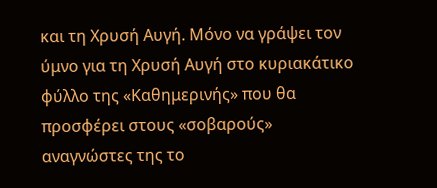και τη Χρυσή Αυγή. Μόνο να γράψει τον ύμνο για τη Χρυσή Αυγή στο κυριακάτικο φύλλο της «Καθημερινής» που θα προσφέρει στους «σοβαρούς» αναγνώστες της το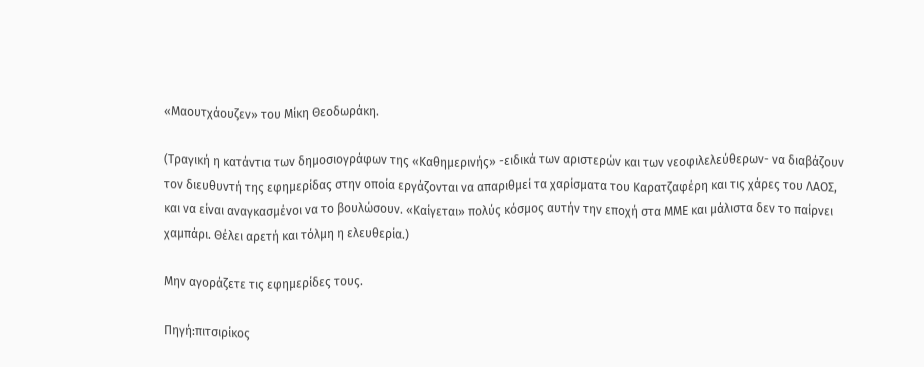«Μαουτχάουζεν» του Μίκη Θεοδωράκη.

(Τραγική η κατάντια των δημοσιογράφων της «Καθημερινής» -ειδικά των αριστερών και των νεοφιλελεύθερων- να διαβάζουν τον διευθυντή της εφημερίδας στην οποία εργάζονται να απαριθμεί τα χαρίσματα του Καρατζαφέρη και τις χάρες του ΛΑΟΣ, και να είναι αναγκασμένοι να το βουλώσουν. «Καίγεται» πολύς κόσμος αυτήν την εποχή στα ΜΜΕ και μάλιστα δεν το παίρνει χαμπάρι. Θέλει αρετή και τόλμη η ελευθερία.)

Μην αγοράζετε τις εφημερίδες τους.

Πηγή:πιτσιρίκος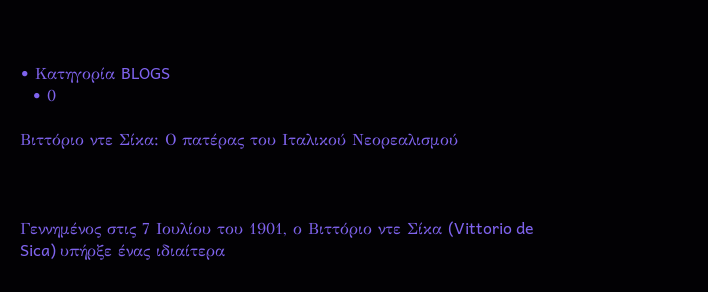• Κατηγορία BLOGS
  • 0

Βιττόριο ντε Σίκα: Ο πατέρας του Ιταλικού Νεορεαλισμού



Γεννημένος στις 7 Ιουλίου του 1901, ο Βιττόριο ντε Σίκα (Vittorio de Sica) υπήρξε ένας ιδιαίτερα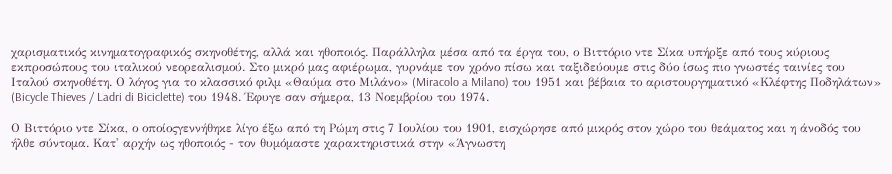χαρισματικός κινηματογραφικός σκηνοθέτης, αλλά και ηθοποιός. Παράλληλα μέσα από τα έργα του, ο Βιττόριο ντε Σίκα υπήρξε από τους κύριους εκπροσώπους του ιταλικού νεορεαλισμού. Στο μικρό μας αφιέρωμα, γυρνάμε τον χρόνο πίσω και ταξιδεύουμε στις δύο ίσως πιο γνωστές ταινίες του Ιταλού σκηνοθέτη. Ο λόγος για το κλασσικό φιλμ «Θαύμα στο Μιλάνο» (Miracolo a Milano) του 1951 και βέβαια το αριστουργηματικό «Κλέφτης Ποδηλάτων» (Bicycle Thieves / Ladri di Biciclette) του 1948. Έφυγε σαν σήμερα, 13 Νοεμβρίου του 1974.

Ο Βιττόριο ντε Σίκα, ο οποίοςγεννήθηκε λίγο έξω από τη Ρώμη στις 7 Ιουλίου του 1901, εισχώρησε από μικρός στον χώρο του θεάματος και η άνοδός του ήλθε σύντομα. Κατ' αρχήν ως ηθοποιός - τον θυμόμαστε χαρακτηριστικά στην «Άγνωστη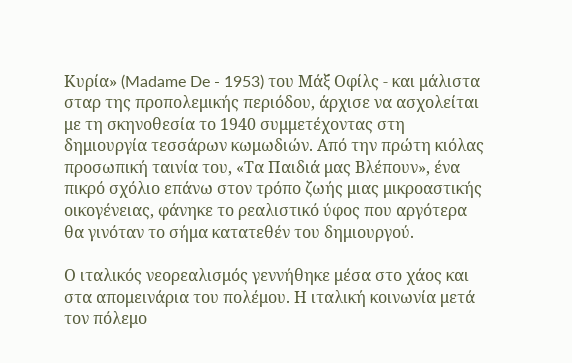Κυρία» (Madame De - 1953) του Μάξ Οφίλς - και μάλιστα σταρ της προπολεμικής περιόδου, άρχισε να ασχολείται με τη σκηνοθεσία το 1940 συμμετέχοντας στη δημιουργία τεσσάρων κωμωδιών. Από την πρώτη κιόλας προσωπική ταινία του, «Τα Παιδιά μας Βλέπουν», ένα πικρό σχόλιο επάνω στον τρόπο ζωής μιας μικροαστικής οικογένειας, φάνηκε το ρεαλιστικό ύφος που αργότερα θα γινόταν το σήμα κατατεθέν του δημιουργού.

Ο ιταλικός νεορεαλισμός γεννήθηκε μέσα στο χάος και στα απομεινάρια του πολέμου. Η ιταλική κοινωνία μετά τον πόλεμο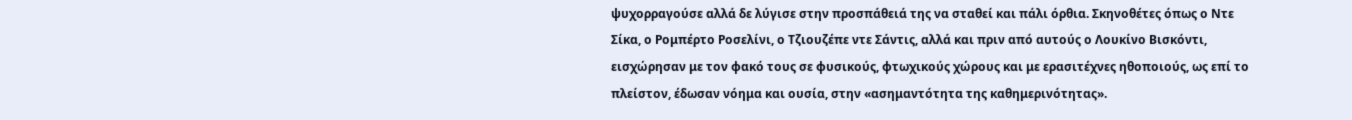ψυχορραγούσε αλλά δε λύγισε στην προσπάθειά της να σταθεί και πάλι όρθια. Σκηνοθέτες όπως ο Ντε Σίκα, ο Ρομπέρτο Ροσελίνι, ο Τζιουζέπε ντε Σάντις, αλλά και πριν από αυτούς ο Λουκίνο Βισκόντι, εισχώρησαν με τον φακό τους σε φυσικούς, φτωχικούς χώρους και με ερασιτέχνες ηθοποιούς, ως επί το πλείστον, έδωσαν νόημα και ουσία, στην «ασημαντότητα της καθημερινότητας».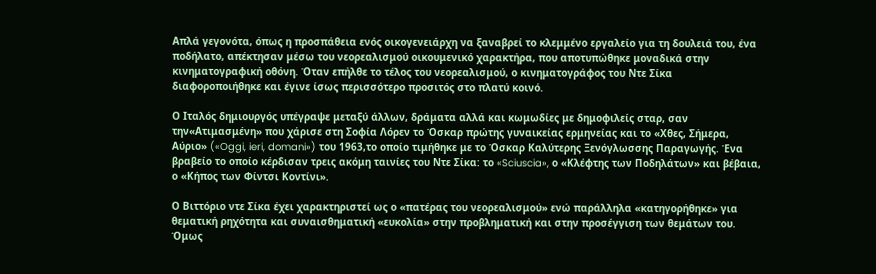Απλά γεγονότα, όπως η προσπάθεια ενός οικογενειάρχη να ξαναβρεί το κλεμμένο εργαλείο για τη δουλειά του, ένα ποδήλατο, απέκτησαν μέσω του νεορεαλισμού οικουμενικό χαρακτήρα, που αποτυπώθηκε μοναδικά στην κινηματογραφική οθόνη. Όταν επήλθε το τέλος του νεορεαλισμού, ο κινηματογράφος του Ντε Σίκα διαφοροποιήθηκε και έγινε ίσως περισσότερο προσιτός στο πλατύ κοινό.

Ο Ιταλός δημιουργός υπέγραψε μεταξύ άλλων, δράματα αλλά και κωμωδίες με δημοφιλείς σταρ, σαν την«Ατιμασμένη» που χάρισε στη Σοφία Λόρεν το Όσκαρ πρώτης γυναικείας ερμηνείας και το «Χθες, Σήμερα, Αύριο» («Oggi, ieri, domani») του 1963,το οποίο τιμήθηκε με το Όσκαρ Καλύτερης Ξενόγλωσσης Παραγωγής. Ένα βραβείο το οποίο κέρδισαν τρεις ακόμη ταινίες του Ντε Σίκα: το «Sciuscia», ο «Κλέφτης των Ποδηλάτων» και βέβαια, ο «Κήπος των Φίντσι Κοντίνι».

Ο Βιττόριο ντε Σίκα έχει χαρακτηριστεί ως ο «πατέρας του νεορεαλισμού» ενώ παράλληλα «κατηγορήθηκε» για θεματική ρηχότητα και συναισθηματική «ευκολία» στην προβληματική και στην προσέγγιση των θεμάτων του. Όμως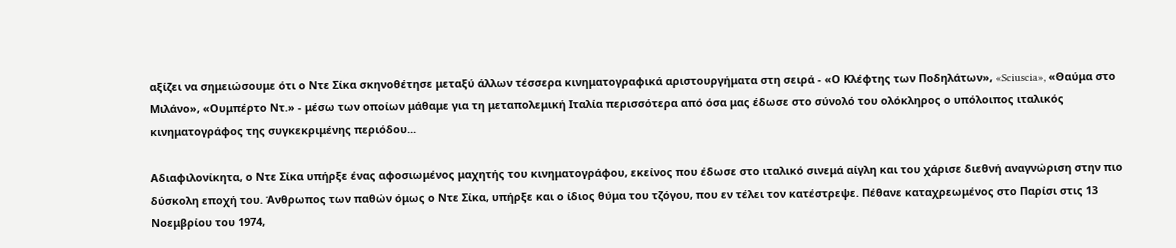αξίζει να σημειώσουμε ότι ο Ντε Σίκα σκηνοθέτησε μεταξύ άλλων τέσσερα κινηματογραφικά αριστουργήματα στη σειρά - «Ο Κλέφτης των Ποδηλάτων», «Sciuscia», «Θαύμα στο Μιλάνο», «Ουμπέρτο Ντ.» - μέσω των οποίων μάθαμε για τη μεταπολεμική Ιταλία περισσότερα από όσα μας έδωσε στο σύνολό του ολόκληρος ο υπόλοιπος ιταλικός κινηματογράφος της συγκεκριμένης περιόδου...

Αδιαφιλονίκητα, ο Ντε Σίκα υπήρξε ένας αφοσιωμένος μαχητής του κινηματογράφου, εκείνος που έδωσε στο ιταλικό σινεμά αίγλη και του χάρισε διεθνή αναγνώριση στην πιο δύσκολη εποχή του. Άνθρωπος των παθών όμως ο Ντε Σίκα, υπήρξε και ο ίδιος θύμα του τζόγου, που εν τέλει τον κατέστρεψε. Πέθανε καταχρεωμένος στο Παρίσι στις 13 Νοεμβρίου του 1974,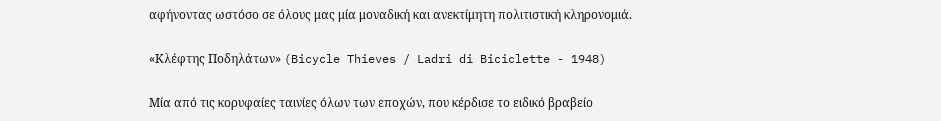αφήνοντας ωστόσο σε όλους μας μία μοναδική και ανεκτίμητη πολιτιστική κληρονομιά.

«Κλέφτης Ποδηλάτων» (Bicycle Thieves / Ladri di Biciclette - 1948)

Μία από τις κορυφαίες ταινίες όλων των εποχών, που κέρδισε το ειδικό βραβείο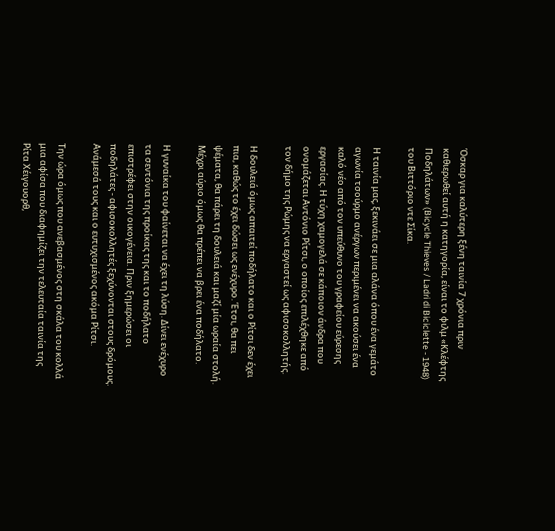Όσκαρ για καλύτερη ξένη ταινία 7 χρόνια πριν καθιερωθεί αυτή η κατηγορία, είναι το φιλμ «Κλέφτης Ποδηλάτων» (Bicycle Thieves / Ladri di Biciclette - 1948) του Βιττόριο ντε Σίκα.

Η ταινία μας, ξεκινάει σε μια αλάνα όπου ένα γεμάτο αγωνία τσούρμο ανέργων περιμένει να ακούσει ένα καλό νέο από τον υπεύθυνο του γραφείου εύρεσης εργασίας. Η τύχη χαμογελά σε κάποιον άνδρα που ονομάζεται Αντόνιο Ρίτσι, ο οποίος επιλέχθηκε από τον δήμο της Ρώμης να εργαστεί ως αφισοκολλητής.

Η δουλειά όμως απαιτεί ποδήλατο και ο Ρίτσι δεν έχει πια, καθώς το έχει δώσει ως ενέχυρο. Έτσι, θα πει ψέματα, θα πάρει τη δουλειά και μαζί μία ωραία στολή. Μέχρι αύριο όμως θα πρέπει να βρει ένα ποδήλατο.

Η γυναίκα του φαίνεται να έχει τη λύση. Δίνει ενέχυρο τα σεντόνια της προίκας της και το ποδήλατο επιστρέφει στην οικογένεια. Πριν ξημερώσει οι ποδηλάτες - αφισοκολλητές ξεχύνονται στους δρόμους. Ανάμεσά τους και ο ευτυχισμένος ακόμα Ρίτσι.

Την ώρα όμως που ανεβασμένος στη σκάλα του κολλά μια αφίσα που διαφημίζει την τελευταία ταινία της Ρίτα Χέιγουορθ,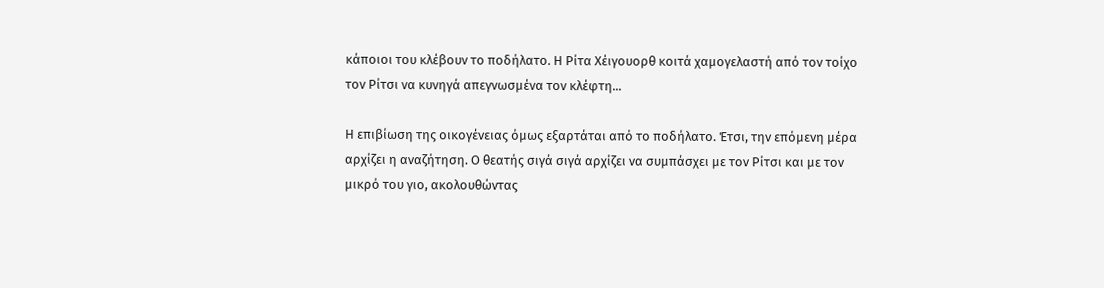κάποιοι του κλέβουν το ποδήλατο. Η Ρίτα Χέιγουορθ κοιτά χαμογελαστή από τον τοίχο τον Ρίτσι να κυνηγά απεγνωσμένα τον κλέφτη...

Η επιβίωση της οικογένειας όμως εξαρτάται από το ποδήλατο. Έτσι, την επόμενη μέρα αρχίζει η αναζήτηση. Ο θεατής σιγά σιγά αρχίζει να συμπάσχει με τον Ρίτσι και με τον μικρό του γιο, ακολουθώντας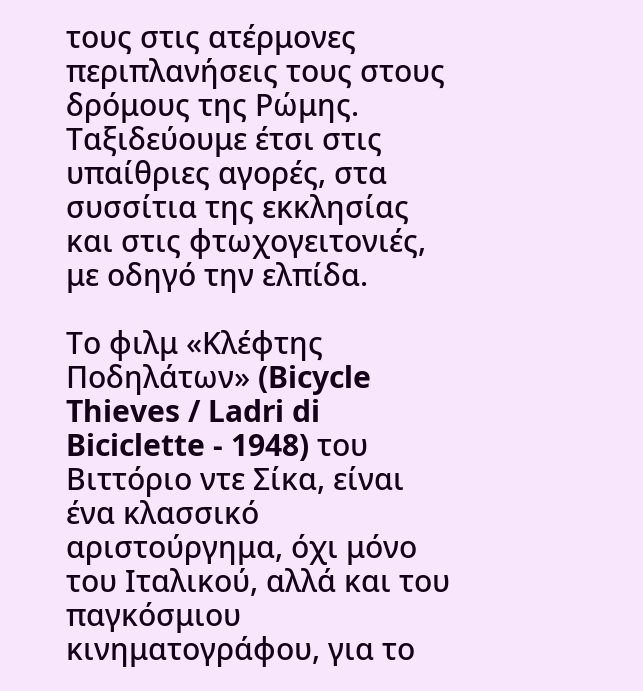τους στις ατέρμονες περιπλανήσεις τους στους δρόμους της Ρώμης. Ταξιδεύουμε έτσι στις υπαίθριες αγορές, στα συσσίτια της εκκλησίας και στις φτωχογειτονιές, με οδηγό την ελπίδα.

Το φιλμ «Κλέφτης Ποδηλάτων» (Bicycle Thieves / Ladri di Biciclette - 1948) του Βιττόριο ντε Σίκα, είναι ένα κλασσικό αριστούργημα, όχι μόνο του Ιταλικού, αλλά και του παγκόσμιου κινηματογράφου, για το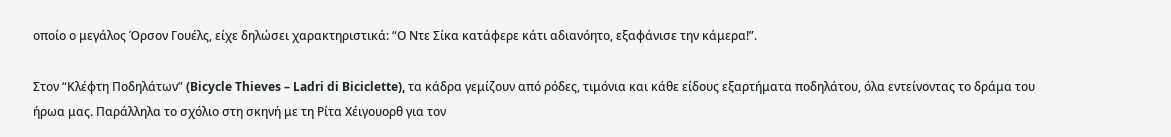οποίο ο μεγάλος Όρσον Γουέλς, είχε δηλώσει χαρακτηριστικά: “Ο Ντε Σίκα κατάφερε κάτι αδιανόητο, εξαφάνισε την κάμερα!”.

Στον “Κλέφτη Ποδηλάτων” (Bicycle Thieves – Ladri di Biciclette), τα κάδρα γεμίζουν από ρόδες, τιμόνια και κάθε είδους εξαρτήματα ποδηλάτου, όλα εντείνοντας το δράμα του ήρωα μας. Παράλληλα το σχόλιο στη σκηνή με τη Ρίτα Χέιγουορθ για τον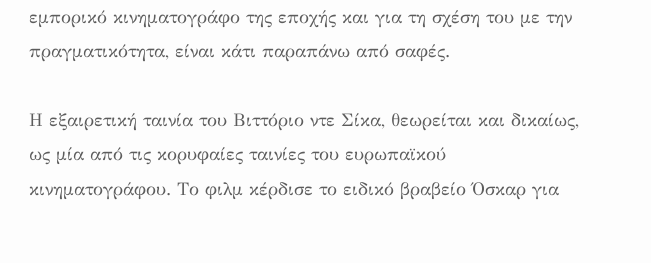εμπορικό κινηματογράφο της εποχής και για τη σχέση του με την πραγματικότητα, είναι κάτι παραπάνω από σαφές.

Η εξαιρετική ταινία του Βιττόριο ντε Σίκα, θεωρείται και δικαίως, ως μία από τις κορυφαίες ταινίες του ευρωπαϊκού κινηματογράφου. Το φιλμ κέρδισε το ειδικό βραβείο Όσκαρ για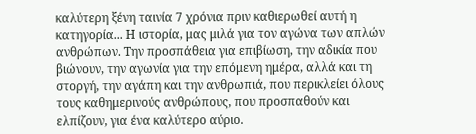καλύτερη ξένη ταινία 7 χρόνια πριν καθιερωθεί αυτή η κατηγορία... Η ιστορία, μας μιλά για τον αγώνα των απλών ανθρώπων. Την προσπάθεια για επιβίωση, την αδικία που βιώνουν, την αγωνία για την επόμενη ημέρα, αλλά και τη στοργή, την αγάπη και την ανθρωπιά, που περικλείει όλους τους καθημερινούς ανθρώπους, που προσπαθούν και ελπίζουν, για ένα καλύτερο αύριο.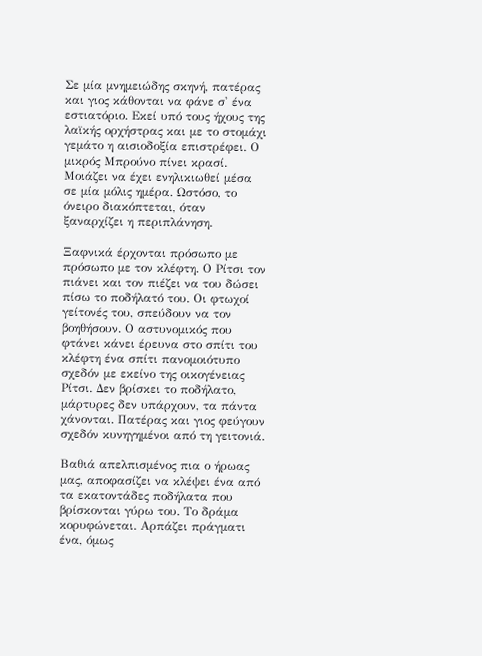Σε μία μνημειώδης σκηνή, πατέρας και γιος κάθονται να φάνε σ' ένα εστιατόριο. Εκεί υπό τους ήχους της λαϊκής ορχήστρας και με το στομάχι γεμάτο η αισιοδοξία επιστρέφει. Ο μικρός Μπρούνο πίνει κρασί. Μοιάζει να έχει ενηλικιωθεί μέσα σε μία μόλις ημέρα. Ωστόσο, το όνειρο διακόπτεται, όταν ξαναρχίζει η περιπλάνηση.

Ξαφνικά έρχονται πρόσωπο με πρόσωπο με τον κλέφτη. Ο Ρίτσι τον πιάνει και τον πιέζει να του δώσει πίσω το ποδήλατό του. Οι φτωχοί γείτονές του, σπεύδουν να τον βοηθήσουν. Ο αστυνομικός που φτάνει κάνει έρευνα στο σπίτι του κλέφτη ένα σπίτι πανομοιότυπο σχεδόν με εκείνο της οικογένειας Ρίτσι. Δεν βρίσκει το ποδήλατο, μάρτυρες δεν υπάρχουν, τα πάντα χάνονται. Πατέρας και γιος φεύγουν σχεδόν κυνηγημένοι από τη γειτονιά.

Βαθιά απελπισμένος πια ο ήρωας μας, αποφασίζει να κλέψει ένα από τα εκατοντάδες ποδήλατα που βρίσκονται γύρω του. Το δράμα κορυφώνεται. Αρπάζει πράγματι ένα, όμως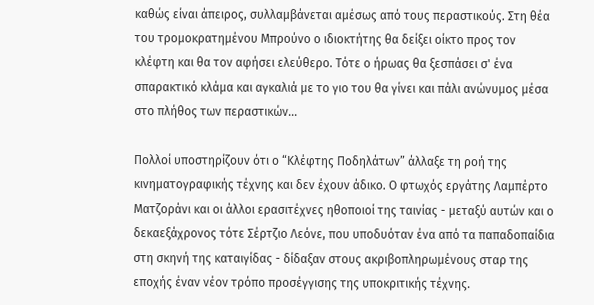καθώς είναι άπειρος, συλλαμβάνεται αμέσως από τους περαστικούς. Στη θέα του τρομοκρατημένου Μπρούνο ο ιδιοκτήτης θα δείξει οίκτο προς τον κλέφτη και θα τον αφήσει ελεύθερο. Τότε ο ήρωας θα ξεσπάσει σ' ένα σπαρακτικό κλάμα και αγκαλιά με το γιο του θα γίνει και πάλι ανώνυμος μέσα στο πλήθος των περαστικών...

Πολλοί υποστηρίζουν ότι ο “Κλέφτης Ποδηλάτων” άλλαξε τη ροή της κινηματογραφικής τέχνης και δεν έχουν άδικο. Ο φτωχός εργάτης Λαμπέρτο Ματζοράνι και οι άλλοι ερασιτέχνες ηθοποιοί της ταινίας - μεταξύ αυτών και ο δεκαεξάχρονος τότε Σέρτζιο Λεόνε, που υποδυόταν ένα από τα παπαδοπαίδια στη σκηνή της καταιγίδας - δίδαξαν στους ακριβοπληρωμένους σταρ της εποχής έναν νέον τρόπο προσέγγισης της υποκριτικής τέχνης.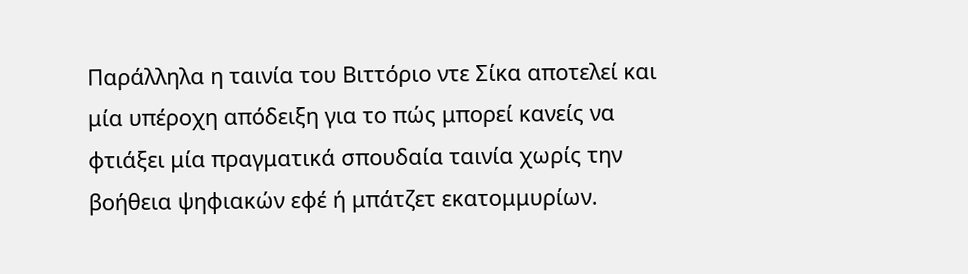Παράλληλα η ταινία του Βιττόριο ντε Σίκα αποτελεί και μία υπέροχη απόδειξη για το πώς μπορεί κανείς να φτιάξει μία πραγματικά σπουδαία ταινία χωρίς την βοήθεια ψηφιακών εφέ ή μπάτζετ εκατομμυρίων.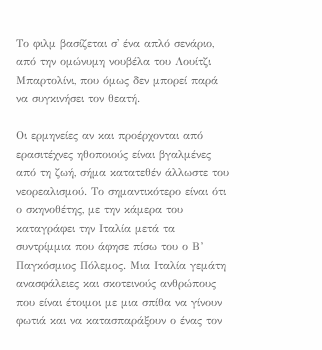Το φιλμ βασίζεται σ' ένα απλό σενάριο, από την ομώνυμη νουβέλα του Λουίτζι Μπαρτολίνι, που όμως δεν μπορεί παρά να συγκινήσει τον θεατή.

Οι ερμηνείες αν και προέρχονται από ερασιτέχνες ηθοποιούς είναι βγαλμένες από τη ζωή, σήμα κατατεθέν άλλωστε του νεορεαλισμού. Το σημαντικότερο είναι ότι ο σκηνοθέτης, με την κάμερα του καταγράφει την Ιταλία μετά τα συντρίμμια που άφησε πίσω του ο Β’ Παγκόσμιος Πόλεμος. Μια Ιταλία γεμάτη ανασφάλειες και σκοτεινούς ανθρώπους που είναι έτοιμοι με μια σπίθα να γίνουν φωτιά και να κατασπαράξουν ο ένας τον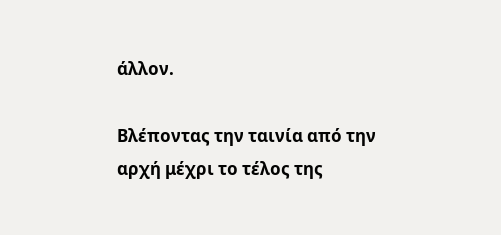άλλον.

Βλέποντας την ταινία από την αρχή μέχρι το τέλος της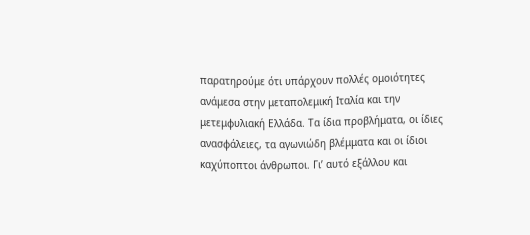παρατηρούμε ότι υπάρχουν πολλές ομοιότητες ανάμεσα στην μεταπολεμική Ιταλία και την μετεμφυλιακή Ελλάδα. Τα ίδια προβλήματα, οι ίδιες ανασφάλειες, τα αγωνιώδη βλέμματα και οι ίδιοι καχύποπτοι άνθρωποι. Γι’ αυτό εξάλλου και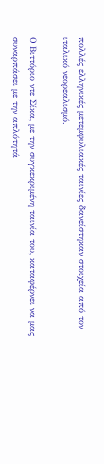πολλές ελληνικές μετεμφυλιακές ταινίες δανείστηκαν στοιχεία από τον ιταλικό νεορεαλισμό.

Ο Βιττόριο ντε Σίκα, με την συγκεκριμένη ταινία του, καταφέρνει να μας συναρπάσει με την απλότητά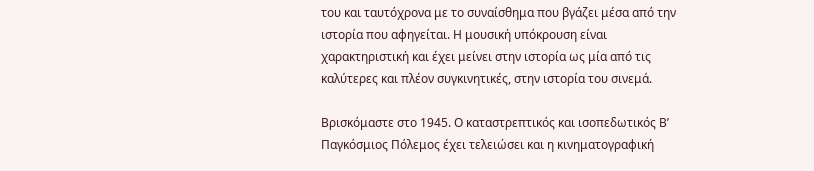του και ταυτόχρονα με το συναίσθημα που βγάζει μέσα από την ιστορία που αφηγείται. Η μουσική υπόκρουση είναι χαρακτηριστική και έχει μείνει στην ιστορία ως μία από τις καλύτερες και πλέον συγκινητικές, στην ιστορία του σινεμά.

Βρισκόμαστε στο 1945. Ο καταστρεπτικός και ισοπεδωτικός Β’ Παγκόσμιος Πόλεμος έχει τελειώσει και η κινηματογραφική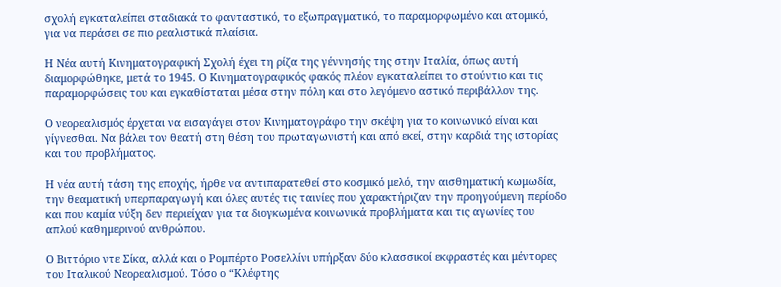σχολή εγκαταλείπει σταδιακά το φανταστικό, το εξωπραγματικό, το παραμορφωμένο και ατομικό, για να περάσει σε πιο ρεαλιστικά πλαίσια.

Η Νέα αυτή Κινηματογραφική Σχολή έχει τη ρίζα της γέννησής της στην Ιταλία, όπως αυτή διαμορφώθηκε, μετά το 1945. Ο Κινηματογραφικός φακός πλέον εγκαταλείπει το στούντιο και τις παραμορφώσεις του και εγκαθίσταται μέσα στην πόλη και στο λεγόμενο αστικό περιβάλλον της.

Ο νεορεαλισμός έρχεται να εισαγάγει στον Κινηματογράφο την σκέψη για το κοινωνικό είναι και γίγνεσθαι. Να βάλει τον θεατή στη θέση του πρωταγωνιστή και από εκεί, στην καρδιά της ιστορίας και του προβλήματος.

Η νέα αυτή τάση της εποχής, ήρθε να αντιπαρατεθεί στο κοσμικό μελό, την αισθηματική κωμωδία, την θεαματική υπερπαραγωγή και όλες αυτές τις ταινίες που χαρακτήριζαν την προηγούμενη περίοδο και που καμία νύξη δεν περιείχαν για τα διογκωμένα κοινωνικά προβλήματα και τις αγωνίες του απλού καθημερινού ανθρώπου.

Ο Βιττόριο ντε Σίκα, αλλά και ο Ρομπέρτο Ροσελλίνι υπήρξαν δύο κλασσικοί εκφραστές και μέντορες του Ιταλικού Νεορεαλισμού. Τόσο ο “Κλέφτης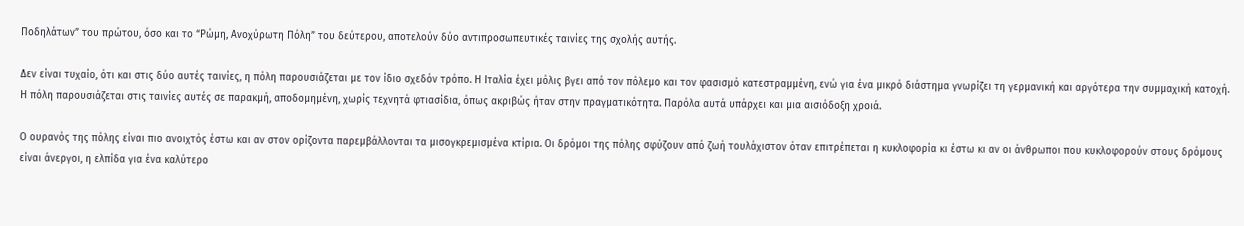Ποδηλάτων” του πρώτου, όσο και το “Ρώμη, Ανοχύρωτη Πόλη” του δεύτερου, αποτελούν δύο αντιπροσωπευτικές ταινίες της σχολής αυτής.

Δεν είναι τυχαίο, ότι και στις δύο αυτές ταινίες, η πόλη παρουσιάζεται με τον ίδιο σχεδόν τρόπο. Η Ιταλία έχει μόλις βγει από τον πόλεμο και τον φασισμό κατεστραμμένη, ενώ για ένα μικρό διάστημα γνωρίζει τη γερμανική και αργότερα την συμμαχική κατοχή. Η πόλη παρουσιάζεται στις ταινίες αυτές σε παρακμή, αποδομημένη, χωρίς τεχνητά φτιασίδια, όπως ακριβώς ήταν στην πραγματικότητα. Παρόλα αυτά υπάρχει και μια αισιόδοξη χροιά.

Ο ουρανός της πόλης είναι πιο ανοιχτός έστω και αν στον ορίζοντα παρεμβάλλονται τα μισογκρεμισμένα κτίρια. Οι δρόμοι της πόλης σφύζουν από ζωή τουλάχιστον όταν επιτρέπεται η κυκλοφορία κι έστω κι αν οι άνθρωποι που κυκλοφορούν στους δρόμους είναι άνεργοι, η ελπίδα για ένα καλύτερο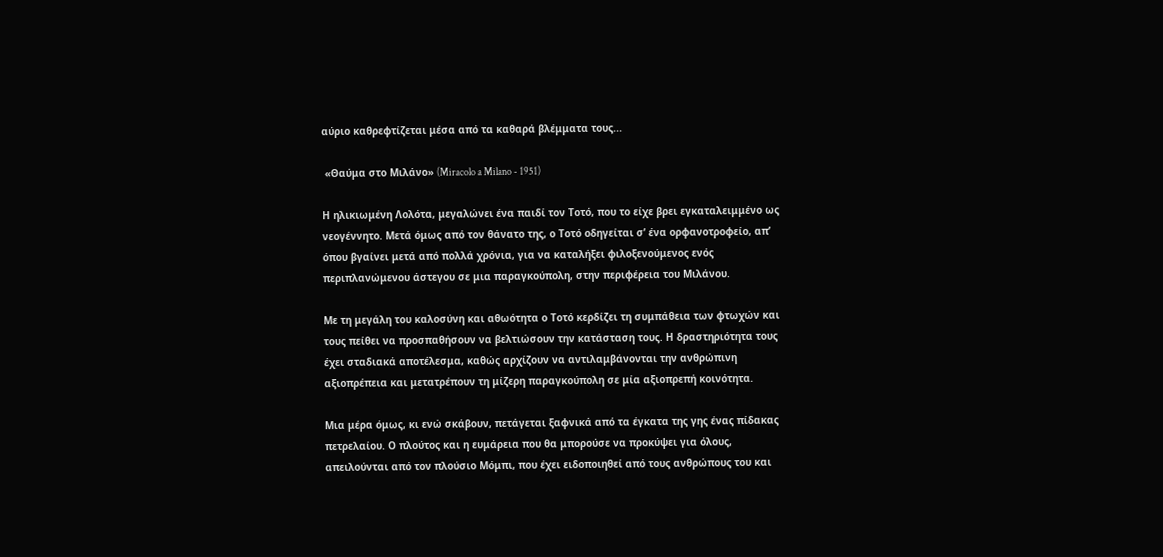αύριο καθρεφτίζεται μέσα από τα καθαρά βλέμματα τους...

 «Θαύμα στο Μιλάνο» (Miracolo a Milano - 1951)

Η ηλικιωμένη Λολότα, μεγαλώνει ένα παιδί τον Τοτό, που το είχε βρει εγκαταλειμμένο ως νεογέννητο. Μετά όμως από τον θάνατο της, ο Τοτό οδηγείται σ’ ένα ορφανοτροφείο, απ’ όπου βγαίνει μετά από πολλά χρόνια, για να καταλήξει φιλοξενούμενος ενός περιπλανώμενου άστεγου σε μια παραγκούπολη, στην περιφέρεια του Μιλάνου.

Με τη μεγάλη του καλοσύνη και αθωότητα ο Τοτό κερδίζει τη συμπάθεια των φτωχών και τους πείθει να προσπαθήσουν να βελτιώσουν την κατάσταση τους. Η δραστηριότητα τους έχει σταδιακά αποτέλεσμα, καθώς αρχίζουν να αντιλαμβάνονται την ανθρώπινη αξιοπρέπεια και μετατρέπουν τη μίζερη παραγκούπολη σε μία αξιοπρεπή κοινότητα.

Μια μέρα όμως, κι ενώ σκάβουν, πετάγεται ξαφνικά από τα έγκατα της γης ένας πίδακας πετρελαίου. Ο πλούτος και η ευμάρεια που θα μπορούσε να προκύψει για όλους, απειλούνται από τον πλούσιο Μόμπι, που έχει ειδοποιηθεί από τους ανθρώπους του και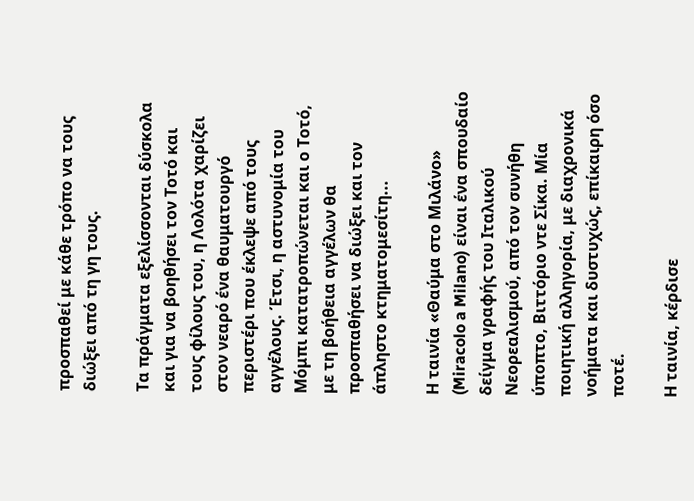προσπαθεί με κάθε τρόπο να τους διώξει από τη γη τους.

Τα πράγματα εξελίσσονται δύσκολα και για να βοηθήσει τον Τοτό και τους φίλους του, η Λολότα χαρίζει στον νεαρό ένα θαυματουργό περιστέρι που έκλεψε από τους αγγέλους. Έτσι, η αστυνομία του Μόμπι κατατροπώνεται και ο Τοτό, με τη βοήθεια αγγέλων θα προσπαθήσει να διώξει και τον άπληστο κτηματομεσίτη...

Η ταινία «Θαύμα στο Μιλάνο» (Miracolo a Milano) είναι ένα σπουδαίο δείγμα γραφής του Ιταλικού Νεορεαλισμού, από τον συνήθη ύποπτο, Βιττόριο ντε Σίκα. Μία ποιητική αλληγορία, με διαχρονικά νοήματα και δυστυχώς, επίκαιρη όσο ποτέ.

Η ταινία, κέρδισε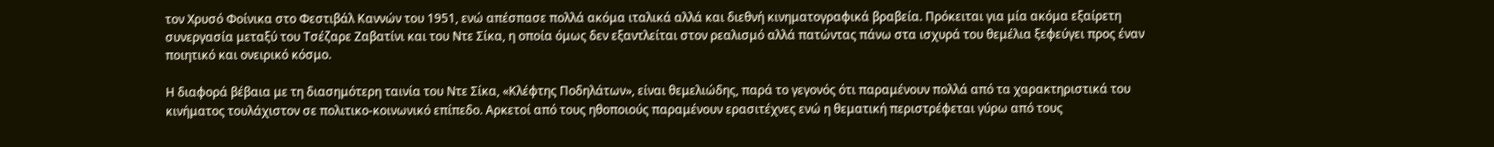τον Χρυσό Φοίνικα στο Φεστιβάλ Καννών του 1951, ενώ απέσπασε πολλά ακόμα ιταλικά αλλά και διεθνή κινηματογραφικά βραβεία. Πρόκειται για μία ακόμα εξαίρετη συνεργασία μεταξύ του Τσέζαρε Ζαβατίνι και του Ντε Σίκα, η οποία όμως δεν εξαντλείται στον ρεαλισμό αλλά πατώντας πάνω στα ισχυρά του θεμέλια ξεφεύγει προς έναν ποιητικό και ονειρικό κόσμο.

Η διαφορά βέβαια με τη διασημότερη ταινία του Ντε Σίκα, «Κλέφτης Ποδηλάτων», είναι θεμελιώδης, παρά το γεγονός ότι παραμένουν πολλά από τα χαρακτηριστικά του κινήματος τουλάχιστον σε πολιτικο-κοινωνικό επίπεδο. Αρκετοί από τους ηθοποιούς παραμένουν ερασιτέχνες ενώ η θεματική περιστρέφεται γύρω από τους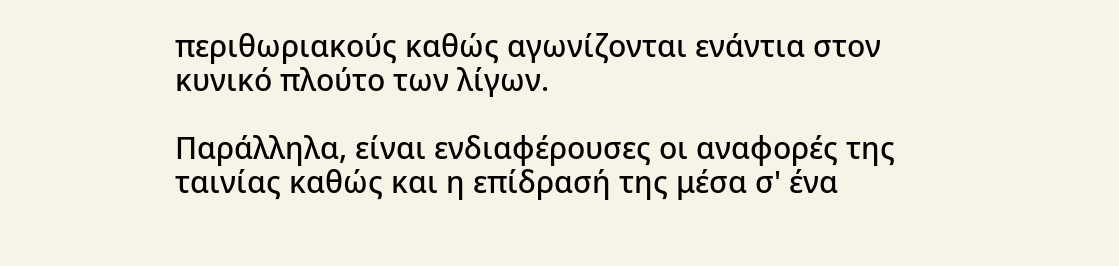περιθωριακούς καθώς αγωνίζονται ενάντια στον κυνικό πλούτο των λίγων.

Παράλληλα, είναι ενδιαφέρουσες οι αναφορές της ταινίας καθώς και η επίδρασή της μέσα σ' ένα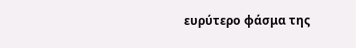ευρύτερο φάσμα της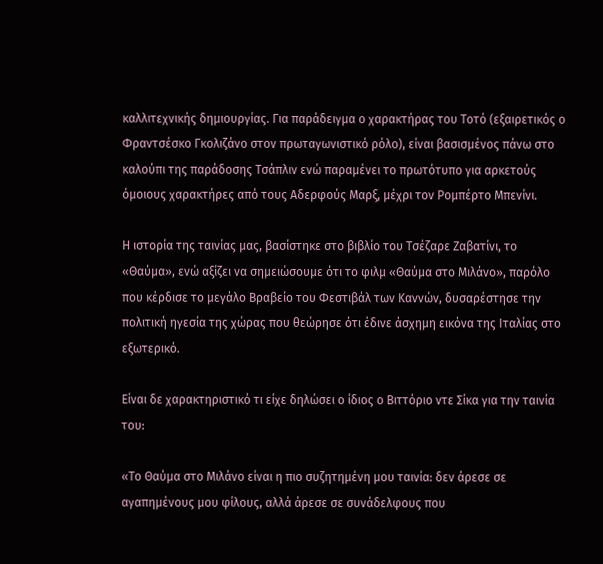καλλιτεχνικής δημιουργίας. Για παράδειγμα ο χαρακτήρας του Τοτό (εξαιρετικός ο Φραντσέσκο Γκολιζάνο στον πρωταγωνιστικό ρόλο), είναι βασισμένος πάνω στο καλούπι της παράδοσης Τσάπλιν ενώ παραμένει το πρωτότυπο για αρκετούς όμοιους χαρακτήρες από τους Αδερφούς Μαρξ, μέχρι τον Ρομπέρτο Μπενίνι.

Η ιστορία της ταινίας μας, βασίστηκε στο βιβλίο του Τσέζαρε Ζαβατίνι, το «Θαύμα», ενώ αξίζει να σημειώσουμε ότι το φιλμ «Θαύμα στο Μιλάνο», παρόλο που κέρδισε το μεγάλο Βραβείο του Φεστιβάλ των Καννών, δυσαρέστησε την πολιτική ηγεσία της χώρας που θεώρησε ότι έδινε άσχημη εικόνα της Ιταλίας στο εξωτερικό.

Είναι δε χαρακτηριστικό τι είχε δηλώσει ο ίδιος ο Βιττόριο ντε Σίκα για την ταινία του:

«Το Θαύμα στο Μιλάνο είναι η πιο συζητημένη μου ταινία: δεν άρεσε σε αγαπημένους μου φίλους, αλλά άρεσε σε συνάδελφους που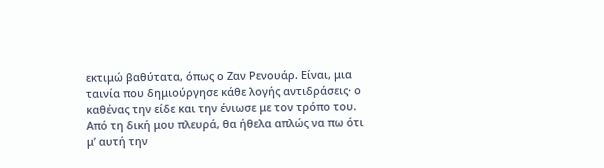εκτιμώ βαθύτατα, όπως ο Ζαν Ρενουάρ. Είναι, μια ταινία που δημιούργησε κάθε λογής αντιδράσεις· ο καθένας την είδε και την ένιωσε με τον τρόπο του. Από τη δική μου πλευρά, θα ήθελα απλώς να πω ότι μ’ αυτή την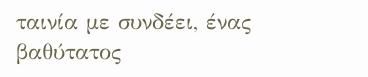ταινία με συνδέει, ένας βαθύτατος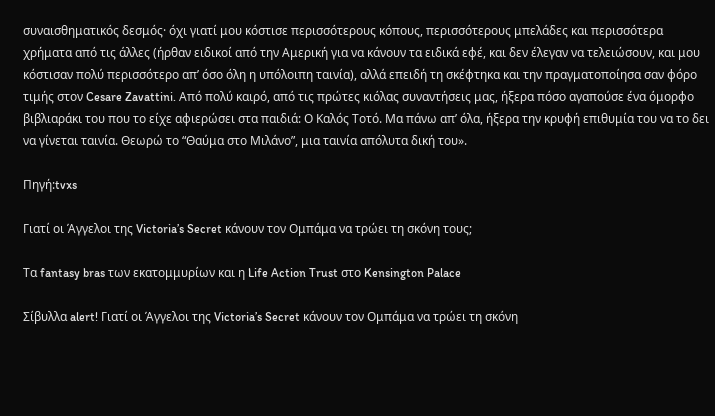συναισθηματικός δεσμός· όχι γιατί μου κόστισε περισσότερους κόπους, περισσότερους μπελάδες και περισσότερα χρήματα από τις άλλες (ήρθαν ειδικοί από την Αμερική για να κάνουν τα ειδικά εφέ, και δεν έλεγαν να τελειώσουν, και μου κόστισαν πολύ περισσότερο απ’ όσο όλη η υπόλοιπη ταινία), αλλά επειδή τη σκέφτηκα και την πραγματοποίησα σαν φόρο τιμής στον Cesare Zavattini. Από πολύ καιρό, από τις πρώτες κιόλας συναντήσεις μας, ήξερα πόσο αγαπούσε ένα όμορφο βιβλιαράκι του που το είχε αφιερώσει στα παιδιά: Ο Καλός Τοτό. Μα πάνω απ’ όλα, ήξερα την κρυφή επιθυμία του να το δει να γίνεται ταινία. Θεωρώ το “Θαύμα στο Μιλάνο”, μια ταινία απόλυτα δική του».

Πηγή:tvxs

Γιατί οι Άγγελοι της Victoria’s Secret κάνουν τον Ομπάμα να τρώει τη σκόνη τους;

Τα fantasy bras των εκατομμυρίων και η Life Action Trust στο Kensington Palace

Σίβυλλα alert! Γιατί οι Άγγελοι της Victoria’s Secret κάνουν τον Ομπάμα να τρώει τη σκόνη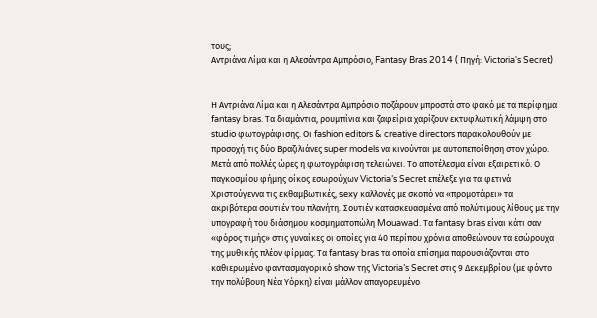τους;
Αντριάνα Λίμα και η Αλεσάντρα Αμπρόσιο, Fantasy Bras 2014 ( Πηγή: Victoria's Secret)


Η Αντριάνα Λίμα και η Αλεσάντρα Αμπρόσιο ποζάρουν μπροστά στο φακό με τα περίφημα fantasy bras. Τα διαμάντια, ρουμπίνια και ζαφείρια χαρίζουν εκτυφλωτική λάμψη στο studio φωτογράφισης. Οι fashion editors & creative directors παρακολουθούν με προσοχή τις δύο Βραζιλιάνες super models να κινούνται με αυτοπεποίθηση στον χώρο. Μετά από πολλές ώρες η φωτογράφιση τελειώνει. Το αποτέλεσμα είναι εξαιρετικό. Ο παγκοσμίου φήμης οίκος εσωρούχων Victoria’s Secret επέλεξε για τα φετινά Χριστούγεννα τις εκθαμβωτικές, sexy καλλονές με σκοπό να «προμοτάρει» τα ακριβότερα σουτιέν του πλανήτη. Σουτιέν κατασκευασμένα από πολύτιμους λίθους με την υπογραφή του διάσημου κοσμηματοπώλη Mouawad. Τα fantasy bras είναι κάτι σαν «φόρος τιμής» στις γυναίκες οι οποίες για 40 περίπου χρόνια αποθεώνουν τα εσώρουχα της μυθικής πλέον φίρμας. Τα fantasy bras τα οποία επίσημα παρουσιάζονται στο καθιερωμένο φαντασμαγορικό show της Victoria’s Secret στις 9 Δεκεμβρίου (με φόντο την πολύβουη Νέα Υόρκη) είναι μάλλον απαγορευμένο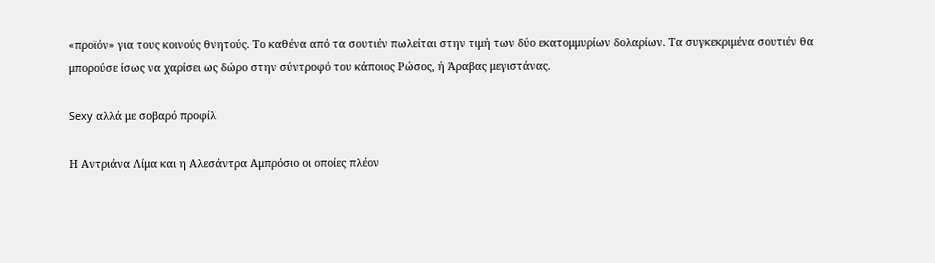«προϊόν» για τους κοινούς θνητούς. Το καθένα από τα σουτιέν πωλείται στην τιμή των δύο εκατομμυρίων δολαρίων. Τα συγκεκριμένα σουτιέν θα μπορούσε ίσως να χαρίσει ως δώρο στην σύντροφό του κάποιος Ρώσος, ή Άραβας μεγιστάνας.

Sexy αλλά με σοβαρό προφίλ

Η Αντριάνα Λίμα και η Αλεσάντρα Αμπρόσιο οι οποίες πλέον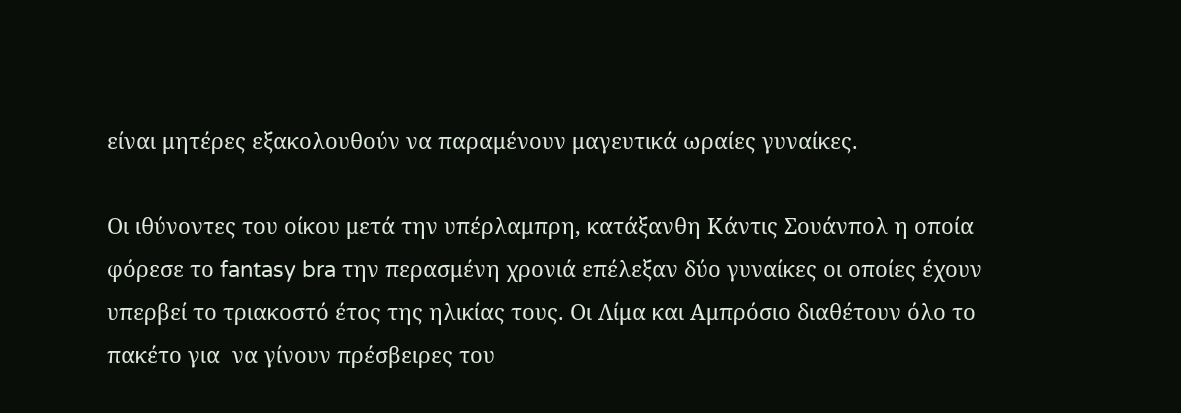είναι μητέρες εξακολουθούν να παραμένουν μαγευτικά ωραίες γυναίκες.

Οι ιθύνοντες του οίκου μετά την υπέρλαμπρη, κατάξανθη Κάντις Σουάνπολ η οποία φόρεσε το fantasy bra την περασμένη χρονιά επέλεξαν δύο γυναίκες οι οποίες έχουν υπερβεί το τριακοστό έτος της ηλικίας τους. Οι Λίμα και Αμπρόσιο διαθέτουν όλο το πακέτο για  να γίνουν πρέσβειρες του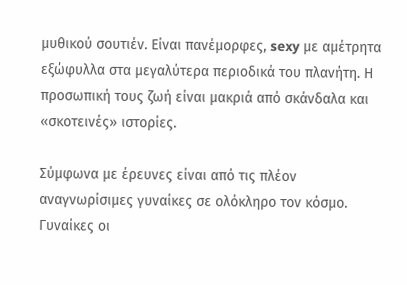μυθικού σουτιέν. Είναι πανέμορφες, sexy με αμέτρητα εξώφυλλα στα μεγαλύτερα περιοδικά του πλανήτη. Η προσωπική τους ζωή είναι μακριά από σκάνδαλα και «σκοτεινές» ιστορίες.

Σύμφωνα με έρευνες είναι από τις πλέον αναγνωρίσιμες γυναίκες σε ολόκληρο τον κόσμο. Γυναίκες οι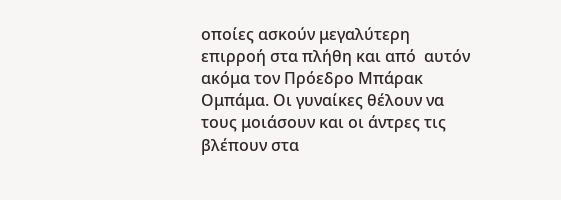οποίες ασκούν μεγαλύτερη επιρροή στα πλήθη και από  αυτόν ακόμα τον Πρόεδρο Μπάρακ Ομπάμα. Οι γυναίκες θέλουν να τους μοιάσουν και οι άντρες τις βλέπουν στα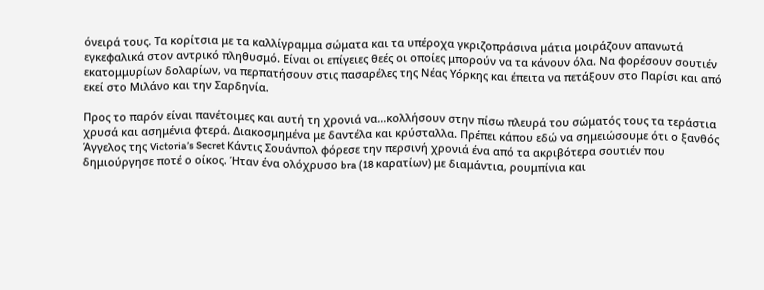όνειρά τους. Τα κορίτσια με τα καλλίγραμμα σώματα και τα υπέροχα γκριζοπράσινα μάτια μοιράζουν απανωτά εγκεφαλικά στον αντρικό πληθυσμό. Είναι οι επίγειες θεές οι οποίες μπορούν να τα κάνουν όλα. Να φορέσουν σουτιέν εκατομμυρίων δολαρίων, να περπατήσουν στις πασαρέλες της Νέας Υόρκης και έπειτα να πετάξουν στο Παρίσι και από εκεί στο Μιλάνο και την Σαρδηνία.

Προς το παρόν είναι πανέτοιμες και αυτή τη χρονιά να...κολλήσουν στην πίσω πλευρά του σώματός τους τα τεράστια χρυσά και ασημένια φτερά. Διακοσμημένα με δαντέλα και κρύσταλλα. Πρέπει κάπου εδώ να σημειώσουμε ότι ο ξανθός Άγγελος της Victoria’s Secret Κάντις Σουάνπολ φόρεσε την περσινή χρονιά ένα από τα ακριβότερα σουτιέν που δημιούργησε ποτέ ο οίκος. Ήταν ένα ολόχρυσο bra (18 καρατίων) με διαμάντια, ρουμπίνια και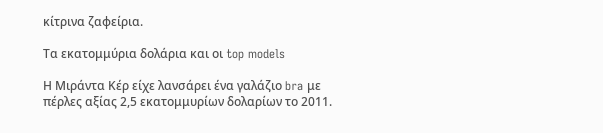κίτρινα ζαφείρια.

Τα εκατομμύρια δολάρια και οι top models

Η Μιράντα Κέρ είχε λανσάρει ένα γαλάζιο bra με πέρλες αξίας 2,5 εκατομμυρίων δολαρίων το 2011.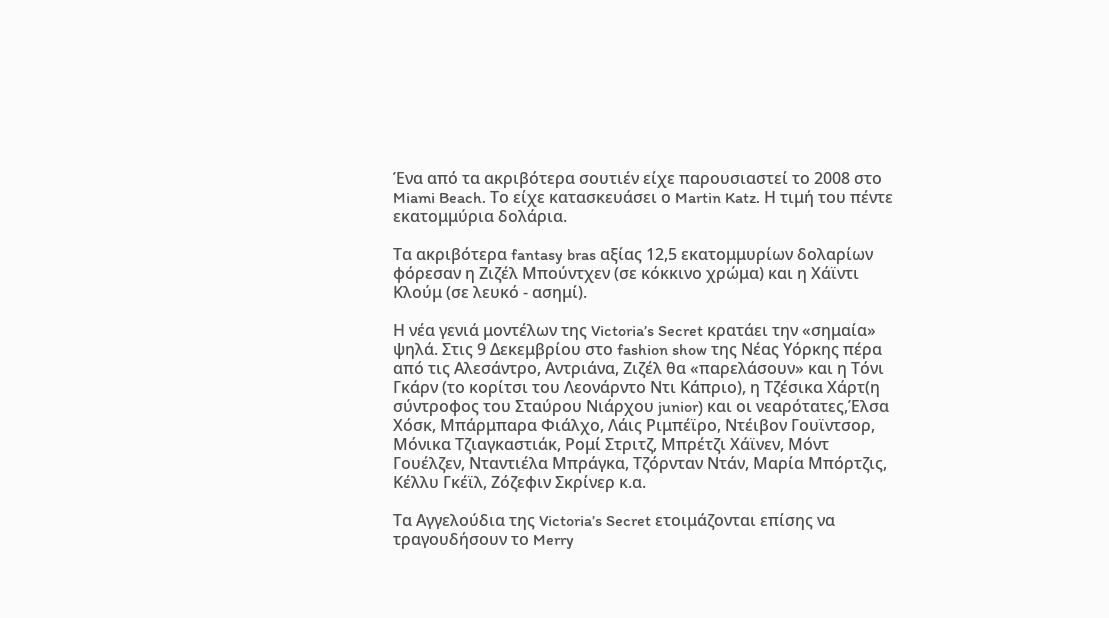Ένα από τα ακριβότερα σουτιέν είχε παρουσιαστεί το 2008 στο Miami Beach. Το είχε κατασκευάσει ο Martin Katz. Η τιμή του πέντε εκατομμύρια δολάρια.

Τα ακριβότερα fantasy bras αξίας 12,5 εκατομμυρίων δολαρίων φόρεσαν η Ζιζέλ Μπούντχεν (σε κόκκινο χρώμα) και η Χάϊντι Κλούμ (σε λευκό - ασημί).

Η νέα γενιά μοντέλων της Victoria’s Secret κρατάει την «σημαία» ψηλά. Στις 9 Δεκεμβρίου στο fashion show της Νέας Υόρκης πέρα από τις Αλεσάντρο, Αντριάνα, Ζιζέλ θα «παρελάσουν» και η Τόνι Γκάρν (το κορίτσι του Λεονάρντο Ντι Κάπριο), η Τζέσικα Χάρτ(η σύντροφος του Σταύρου Νιάρχου junior) και οι νεαρότατες,Έλσα Χόσκ, Μπάρμπαρα Φιάλχο, Λάις Ριμπέϊρο, Ντέιβον Γουϊντσορ, Μόνικα Τζιαγκαστιάκ, Ρομί Στριτζ, Μπρέτζι Χάϊνεν, Μόντ Γουέλζεν, Νταντιέλα Μπράγκα, Τζόρνταν Ντάν, Μαρία Μπόρτζις, Κέλλυ Γκέϊλ, Ζόζεφιν Σκρίνερ κ.α.

Τα Αγγελούδια της Victoria’s Secret ετοιμάζονται επίσης να τραγουδήσουν το Merry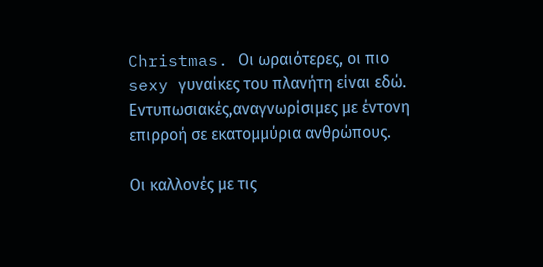Christmas. Οι ωραιότερες, οι πιο sexy γυναίκες του πλανήτη είναι εδώ. Εντυπωσιακές,αναγνωρίσιμες με έντονη επιρροή σε εκατομμύρια ανθρώπους.

Οι καλλονές με τις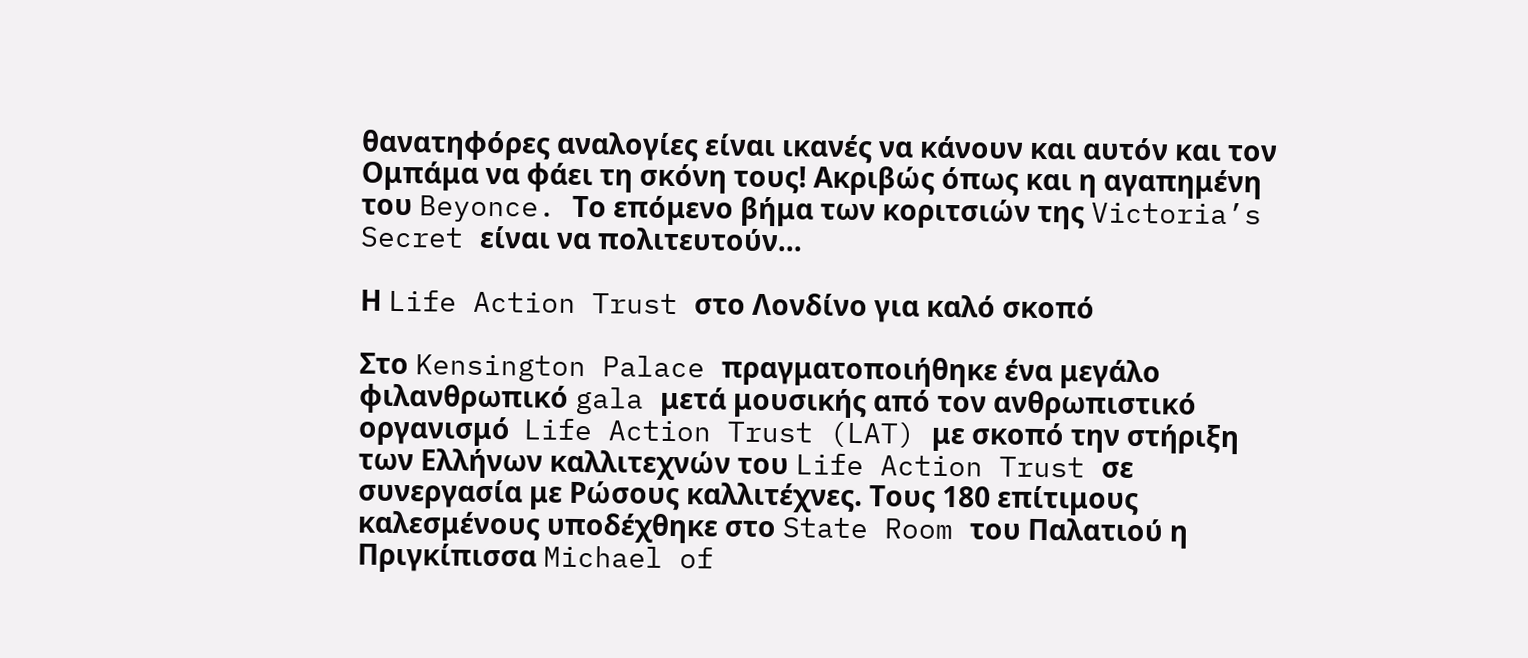θανατηφόρες αναλογίες είναι ικανές να κάνουν και αυτόν και τον Ομπάμα να φάει τη σκόνη τους! Ακριβώς όπως και η αγαπημένη του Beyonce. Το επόμενο βήμα των κοριτσιών της Victoria’s Secret είναι να πολιτευτούν...

Η Life Action Trust στο Λονδίνο για καλό σκοπό

Στο Kensington Palace πραγματοποιήθηκε ένα μεγάλο φιλανθρωπικό gala μετά μουσικής από τον ανθρωπιστικό οργανισμό  Life Action Trust (LAT) με σκοπό την στήριξη των Ελλήνων καλλιτεχνών του Life Action Trust σε συνεργασία με Ρώσους καλλιτέχνες. Τους 180 επίτιμους καλεσμένους υποδέχθηκε στο State Room του Παλατιού η Πριγκίπισσα Michael of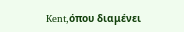Kent,όπου διαμένει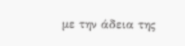με την άδεια της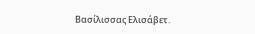Βασίλισσας Ελισάβετ.